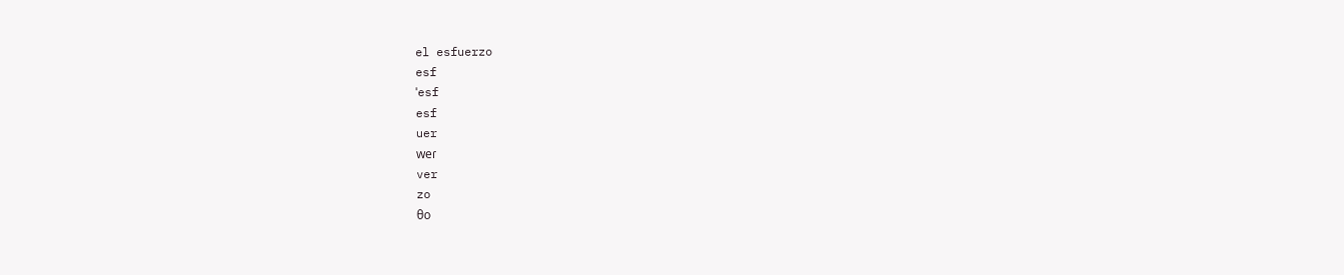el esfuerzo
esf
ˈesf
esf
uer
weɾ
ver
zo
θo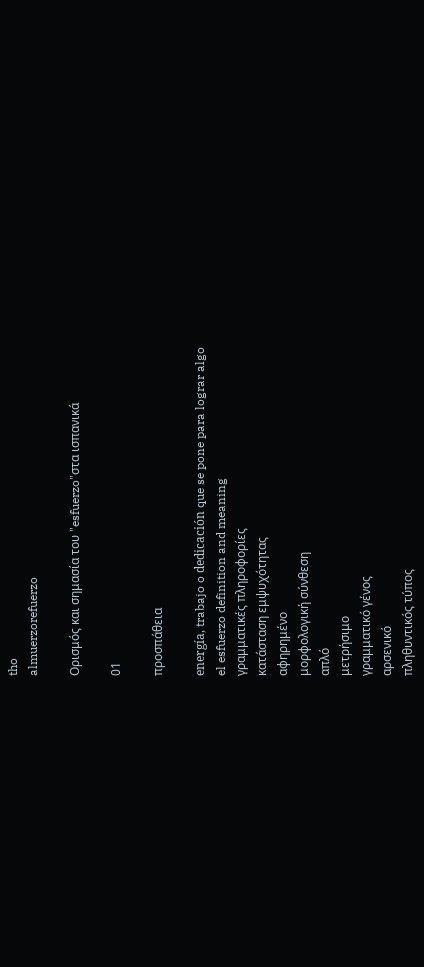tho
almuerzorefuerzo

Ορισμός και σημασία του "esfuerzo"στα ισπανικά

01

προσπάθεια

energía, trabajo o dedicación que se pone para lograr algo
el esfuerzo definition and meaning
γραμματικές πληροφορίες
κατάσταση εμψυχότητας
αφηρημένο
μορφολογική σύνθεση
απλό
μετρήσιμο
γραμματικό γένος
αρσενικό
πληθυντικός τύπος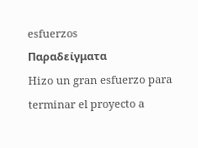esfuerzos
Παραδείγματα
Hizo un gran esfuerzo para terminar el proyecto a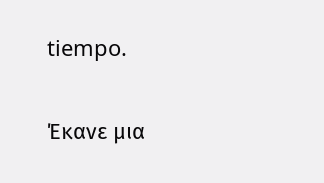tiempo.

Έκανε μια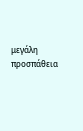μεγάλη προσπάθεια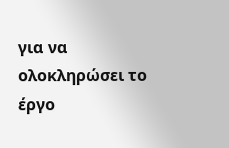για να ολοκληρώσει το έργο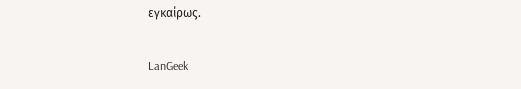εγκαίρως.

LanGeek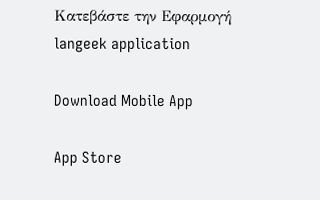Κατεβάστε την Εφαρμογή
langeek application

Download Mobile App

App Store